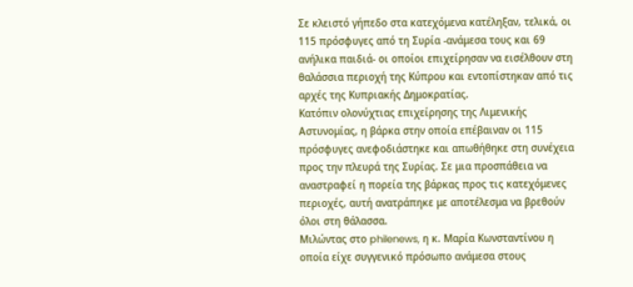Σε κλειστό γήπεδο στα κατεχόμενα κατέληξαν, τελικά, οι 115 πρόσφυγες από τη Συρία -ανάμεσα τους και 69 ανήλικα παιδιά- οι οποίοι επιχείρησαν να εισέλθουν στη θαλάσσια περιοχή της Κύπρου και εντοπίστηκαν από τις αρχές της Κυπριακής Δημοκρατίας.
Κατόπιν ολονύχτιας επιχείρησης της Λιμενικής Αστυνομίας, η βάρκα στην οποία επέβαιναν οι 115 πρόσφυγες ανεφοδιάστηκε και απωθήθηκε στη συνέχεια προς την πλευρά της Συρίας. Σε μια προσπάθεια να αναστραφεί η πορεία της βάρκας προς τις κατεχόμενες περιοχές, αυτή ανατράπηκε με αποτέλεσμα να βρεθούν όλοι στη θάλασσα.
Μιλώντας στο philenews, η κ. Μαρία Κωνσταντίνου η οποία είχε συγγενικό πρόσωπο ανάμεσα στους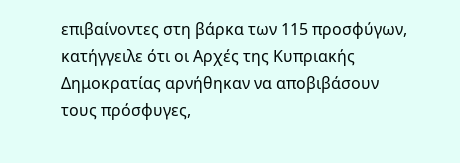επιβαίνοντες στη βάρκα των 115 προσφύγων, κατήγγειλε ότι οι Αρχές της Κυπριακής Δημοκρατίας αρνήθηκαν να αποβιβάσουν τους πρόσφυγες,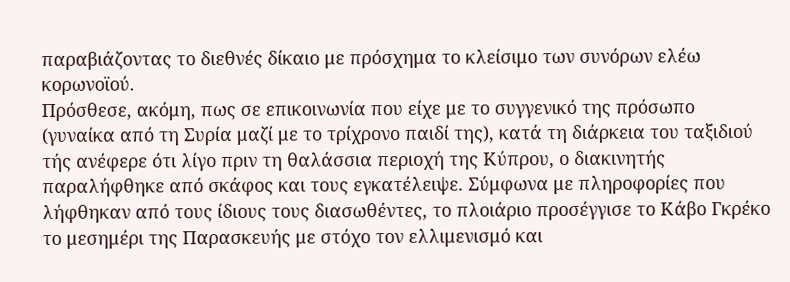παραβιάζοντας το διεθνές δίκαιο με πρόσχημα το κλείσιμο των συνόρων ελέω κορωνοϊού.
Πρόσθεσε, ακόμη, πως σε επικοινωνία που είχε με το συγγενικό της πρόσωπο (γυναίκα από τη Συρία μαζί με το τρίχρονο παιδί της), κατά τη διάρκεια του ταξιδιού τής ανέφερε ότι λίγο πριν τη θαλάσσια περιοχή της Κύπρου, ο διακινητής παραλήφθηκε από σκάφος και τους εγκατέλειψε. Σύμφωνα με πληροφορίες που λήφθηκαν από τους ίδιους τους διασωθέντες, το πλοιάριο προσέγγισε το Κάβο Γκρέκο το μεσημέρι της Παρασκευής με στόχο τον ελλιμενισμό και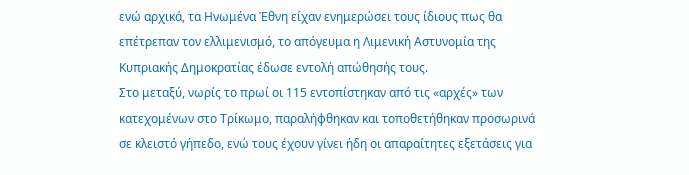ενώ αρχικά, τα Ηνωμένα Έθνη είχαν ενημερώσει τους ίδιους πως θα επέτρεπαν τον ελλιμενισμό, το απόγευμα η Λιμενική Αστυνομία της Κυπριακής Δημοκρατίας έδωσε εντολή απώθησής τους.
Στο μεταξύ, νωρίς το πρωί οι 115 εντοπίστηκαν από τις «αρχές» των κατεχομένων στο Τρίκωμο, παραλήφθηκαν και τοποθετήθηκαν προσωρινά σε κλειστό γήπεδο, ενώ τους έχουν γίνει ήδη οι απαραίτητες εξετάσεις για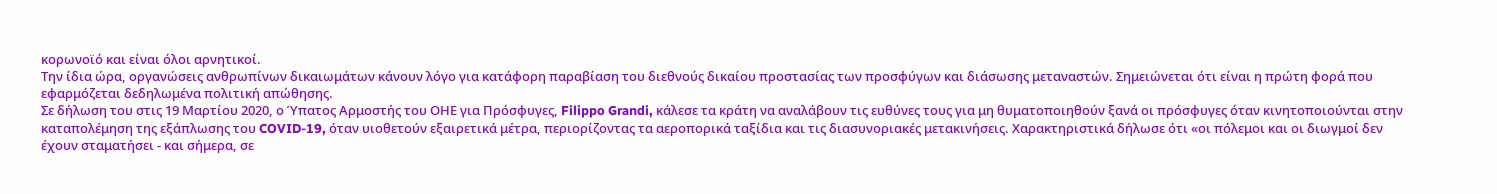κορωνοϊό και είναι όλοι αρνητικοί.
Την ίδια ώρα, οργανώσεις ανθρωπίνων δικαιωμάτων κάνουν λόγο για κατάφορη παραβίαση του διεθνούς δικαίου προστασίας των προσφύγων και διάσωσης μεταναστών. Σημειώνεται ότι είναι η πρώτη φορά που εφαρμόζεται δεδηλωμένα πολιτική απώθησης.
Σε δήλωση του στις 19 Μαρτίου 2020, ο Ύπατος Αρμοστής του ΟΗΕ για Πρόσφυγες, Filippo Grandi, κάλεσε τα κράτη να αναλάβουν τις ευθύνες τους για μη θυματοποιηθούν ξανά οι πρόσφυγες όταν κινητοποιούνται στην καταπολέμηση της εξάπλωσης του COVID-19, όταν υιοθετούν εξαιρετικά μέτρα, περιορίζοντας τα αεροπορικά ταξίδια και τις διασυνοριακές μετακινήσεις. Χαρακτηριστικά δήλωσε ότι «οι πόλεμοι και οι διωγμοί δεν έχουν σταματήσει - και σήμερα, σε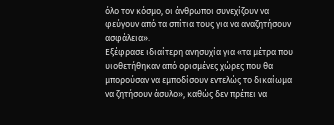όλο τον κόσμο, οι άνθρωποι συνεχίζουν να φεύγουν από τα σπίτια τους για να αναζητήσουν ασφάλεια».
Εξέφρασε ιδιαίτερη ανησυχία για «τα μέτρα που υιοθετήθηκαν από ορισμένες χώρες που θα μπορούσαν να εμποδίσουν εντελώς το δικαίωμα να ζητήσουν άσυλο», καθώς δεν πρέπει να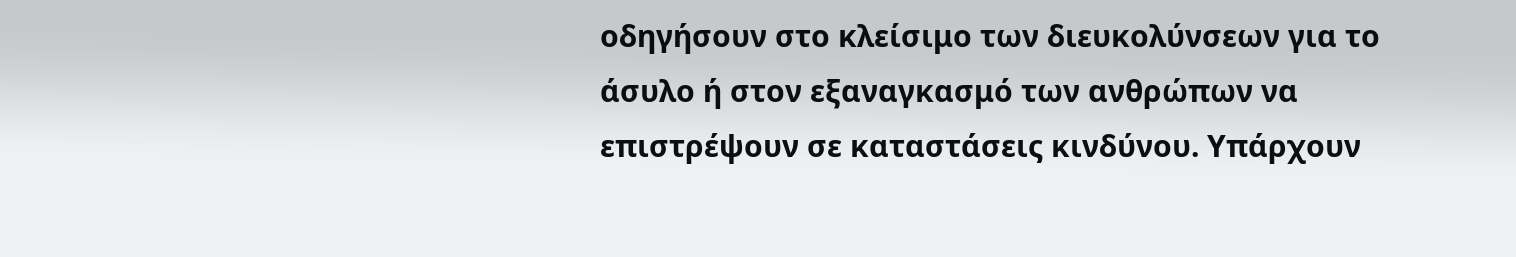οδηγήσουν στο κλείσιμο των διευκολύνσεων για το άσυλο ή στον εξαναγκασμό των ανθρώπων να επιστρέψουν σε καταστάσεις κινδύνου. Υπάρχουν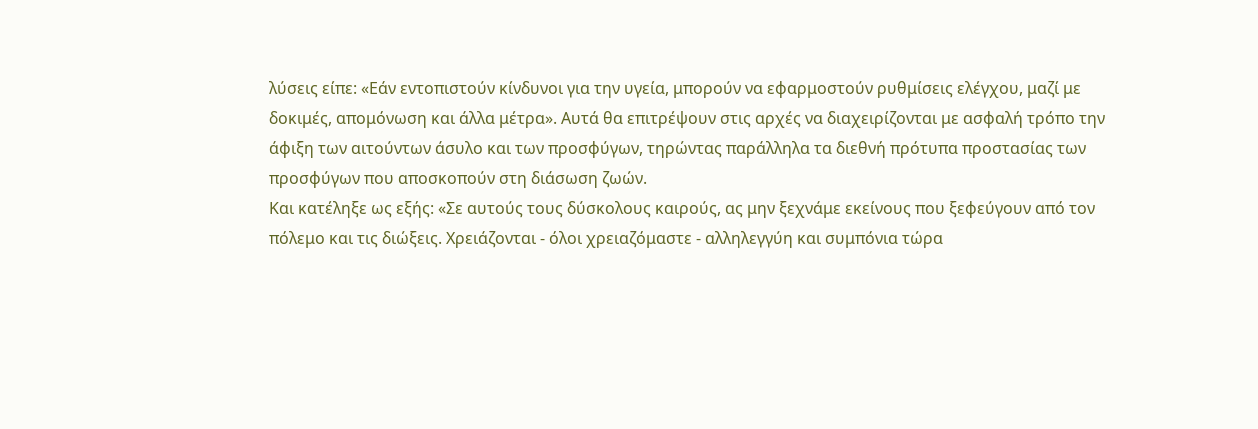λύσεις είπε: «Εάν εντοπιστούν κίνδυνοι για την υγεία, μπορούν να εφαρμοστούν ρυθμίσεις ελέγχου, μαζί με δοκιμές, απομόνωση και άλλα μέτρα». Αυτά θα επιτρέψουν στις αρχές να διαχειρίζονται με ασφαλή τρόπο την άφιξη των αιτούντων άσυλο και των προσφύγων, τηρώντας παράλληλα τα διεθνή πρότυπα προστασίας των προσφύγων που αποσκοπούν στη διάσωση ζωών.
Και κατέληξε ως εξής: «Σε αυτούς τους δύσκολους καιρούς, ας μην ξεχνάμε εκείνους που ξεφεύγουν από τον πόλεμο και τις διώξεις. Χρειάζονται - όλοι χρειαζόμαστε - αλληλεγγύη και συμπόνια τώρα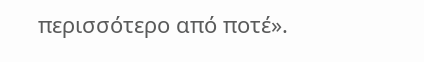περισσότερο από ποτέ».